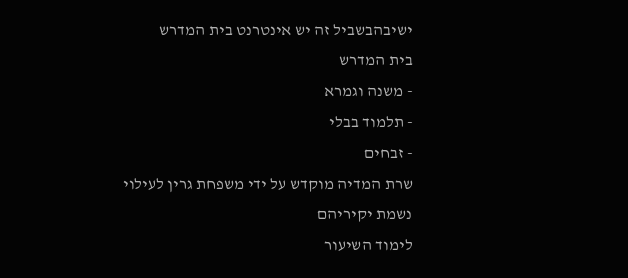ישיבהבשביל זה יש אינטרנט בית המדרש
בית המדרש
- משנה וגמרא
- תלמוד בבלי
- זבחים
שרת המדיה מוקדש על ידי משפחת גרין לעילוי נשמת יקיריהם
לימוד השיעור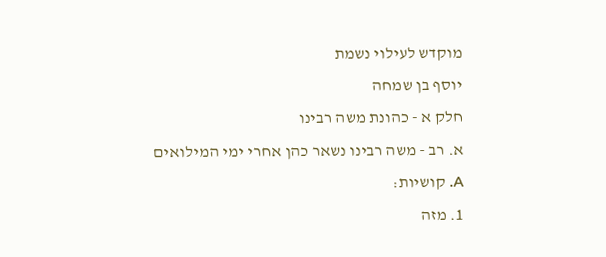מוקדש לעילוי נשמת
יוסף בן שמחה
חלק א - כהונת משה רבינו
א. רב - משה רבינו נשאר כהן אחרי ימי המילואים
A. קושיות:
1. מזה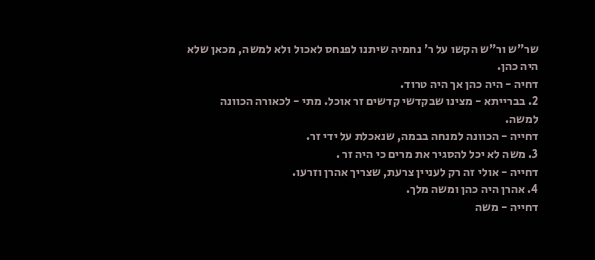שר"ש ור"ש הקשו על ר' נחמיה שיתנו לפנחס לאכול ולא למשה, מכאן שלא היה כהן.
דחיה - היה כהן אך היה טרוד.
2. בברייתא - מצינו שבקדשי קדשים זר אוכל. מתי - לכאורה הכוונה למשה.
דחייה - הכוונה למנחה בבמה, שנאכלת על ידי זר.
3. משה לא יכל להסגיר את מרים כי היה זר .
דחייה - אולי זה רק לעניין צרעת, שצריך אהרן וזרעו.
4. אהרן היה כהן ומשה מלך.
דחייה - משה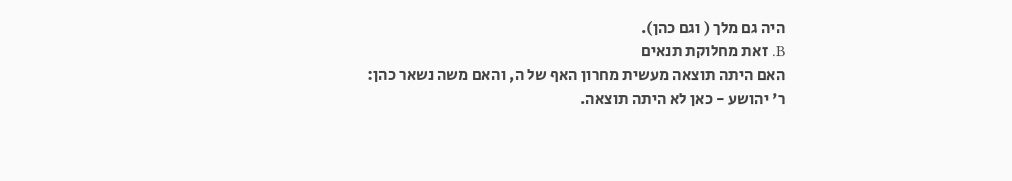היה גם מלך ( וגם כהן).
B. זאת מחלוקת תנאים
האם היתה תוצאה מעשית מחרון האף של ה, והאם משה נשאר כהן:
ר' יהושע - כאן לא היתה תוצאה.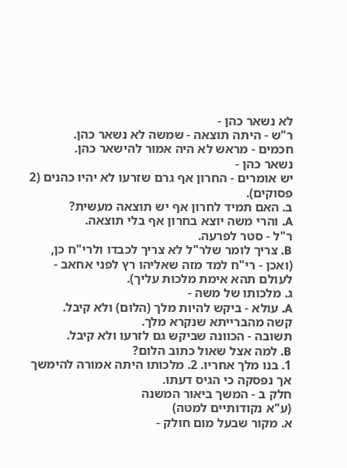לא נשאר כהן -
ר"ש - היתה תוצאה - שמשה לא נשאר כהן.
חכמים - מראש לא היה אמור להישאר כהן.
נשאר כהן -
יש אומרים - החרון אף גרם שזרעו לא יהיו כהנים (2 פסוקים).
ב. האם תמיד לחרון אף יש תוצאה מעשית?
A. והרי משה יוצא בחרון אף בלי תוצאה.
ר"ל - סטר לפרעה.
B. צריך לומר שלר"ל לא צריך לכבדו ולרי"ח כן,
(ואכן - רי"ח למד מזה שאליהו רץ לפני אחאב - לעולם תהא אימת מלכות עליך).
ג. מלכותו של משה -
A. עולא - ביקש להיות מלך (הלום) ולא קיבל.
קשה מהברייתא שנקרא מלך.
תשובה - הכוונה שביקש גם לזרעו ולא קיבל.
B. למה אצל שאול כתוב הלום?
1. בנו מלך אחריו. 2. מלכותו היתה אמורה להימשך אך נפסקה כי הגיס דעתו.
חלק ב - המשך ביאור המשנה
(ע"א נקודותיים למטה)
א. מקור שבעל מום חולק -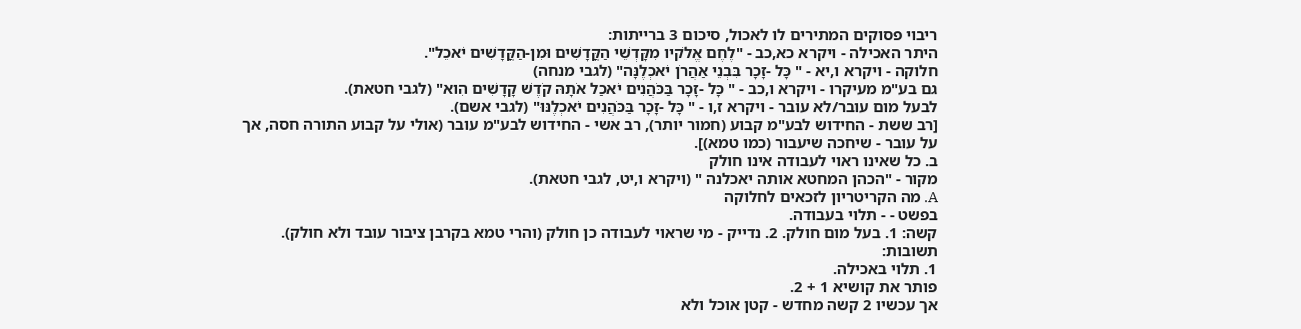ריבוי פסוקים המתירים לו לאכול, סיכום 3 ברייתות:
היתר האכילה - ויקרא כא,כב - "לֶחֶם אֱלֹקיו מִקָּדְשֵׁי הַקֳּדָשִׁים וּמִן-הַקֳּדָשִׁים יֹאכֵל".
חלוקה - ויקרא ו,יא - " כָּל -זָכָר בִּבְנֵי אַהֲרֹן יֹאכְלֶנָּה" (לגבי מנחה)
גם בע"מ מעיקרו - ויקרא ו,כב - " כָּל -זָכָר בַּכֹּהֲנִים יֹאכַל אֹתָהּ קֹדֶשׁ קָדָשִׁים הִוא" (לגבי חטאת).
לבעל מום עובר/לא עובר - ויקרא ז,ו - " כָּל -זָכָר בַּכֹּהֲנִים יֹאכְלֶנּוּ" (לגבי אשם).
[רב ששת - החידוש לבע"מ קבוע (חמור יותר), רב אשי - החידוש לבע"מ עובר (אולי על קבוע התורה חסה, אך על עובר - שיחכה שיעבור (כמו טמא)].
ב. כל שאינו ראוי לעבודה אינו חולק
מקור - "הכהן המחטא אותה יאכלנה " (ויקרא ו,יט, לגבי חטאת).
A. מה הקריטריון לזכאים לחלוקה
בפשט - - תלוי בעבודה.
קשה: 1. בעל מום חולק. 2. נדייק - מי שראוי לעבודה כן חולק (והרי טמא בקרבן ציבור עובד ולא חולק).
תשובות:
1. תלוי באכילה.
פותר את קושיא 1 + 2.
אך עכשיו 2 קשה מחדש - קטן אוכל ולא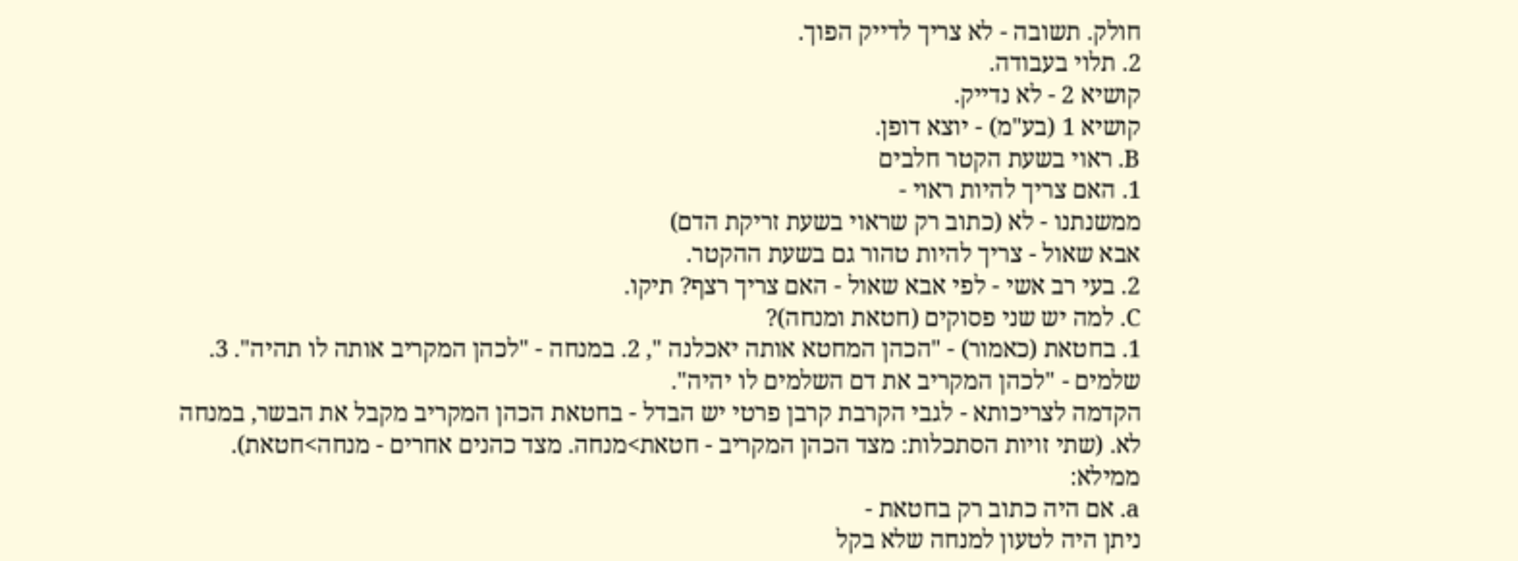חולק. תשובה - לא צריך לדייק הפוך.
2. תלוי בעבודה.
קושיא 2 - לא נדייק.
קושיא 1 (בע"מ) - יוצא דופן.
B. ראוי בשעת הקטר חלבים
1. האם צריך להיות ראוי -
ממשנתנו - לא (כתוב רק שראוי בשעת זריקת הדם)
אבא שאול - צריך להיות טהור גם בשעת ההקטר.
2. בעי רב אשי - לפי אבא שאול - האם צריך רצף? תיקו.
C. למה יש שני פסוקים (חטאת ומנחה)?
1. בחטאת (כאמור) - "הכהן המחטא אותה יאכלנה ", 2. במנחה - "לכהן המקריב אותה לו תהיה". 3. שלמים - "לכהן המקריב את דם השלמים לו יהיה".
הקדמה לצריכותא - לגבי הקרבת קרבן פרטי יש הבדל - בחטאת הכהן המקריב מקבל את הבשר, במנחה לא. (שתי זויות הסתכלות: מצד הכהן המקריב - חטאת>מנחה. מצד כהנים אחרים - מנחה>חטאת).
ממילא:
a. אם היה כתוב רק בחטאת -
ניתן היה לטעון למנחה שלא בקל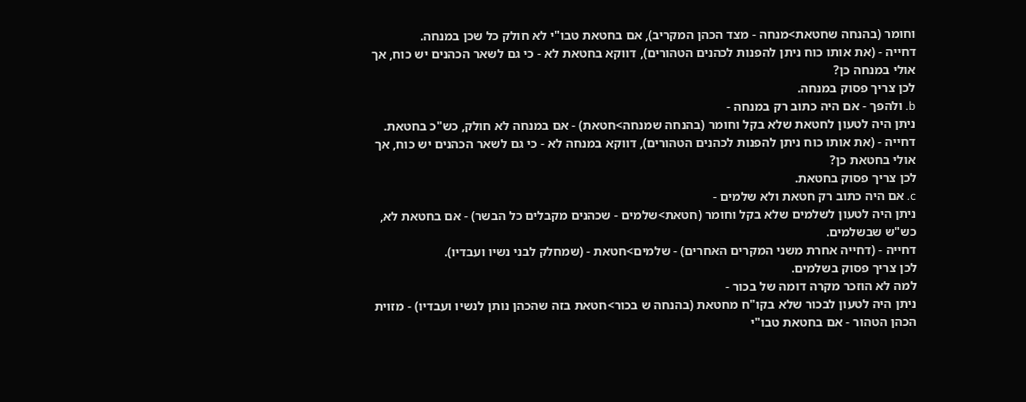וחומר (בהנחה שחטאת>מנחה - מצד הכהן המקריב), אם בחטאת טבו"י לא חולק כל שכן במנחה.
דחייה - (את אותו כוח ניתן להפנות לכהנים הטהורים), דווקא בחטאת לא - כי גם לשאר הכהנים יש כוח, אך אולי במנחה כן?
לכן צריך פסוק במנחה.
b. ולהפך - אם היה כתוב רק במנחה -
ניתן היה לטעון לחטאת שלא בקל וחומר (בהנחה שמנחה>חטאת) - אם במנחה לא חולק, כש"כ בחטאת.
דחייה - (את אותו כוח ניתן להפנות לכהנים הטהורים), דווקא במנחה לא - כי גם לשאר הכהנים יש כוח, אך אולי בחטאת כן?
לכן צריך פסוק בחטאת.
c. אם היה כתוב רק חטאת ולא שלמים -
ניתן היה לטעון לשלמים שלא בקל וחומר (חטאת>שלמים - שכהנים מקבלים כל הבשר) - אם בחטאת לא, כש"ש שבשלמים.
דחייה - (דחייה אחרת משני המקרים האחרים) - שלמים>חטאת - (שמחלק לבני נשיו ועבדיו).
לכן צריך פסוק בשלמים.
למה לא הוזכר מקרה דומה של בכור -
ניתן היה לטעון לבכור שלא בקו"ח מחטאת (בהנחה ש בכור>חטאת בזה שהכהן נותן לנשיו ועבדיו) - מזוית הכהן הטהור - אם בחטאת טבו"י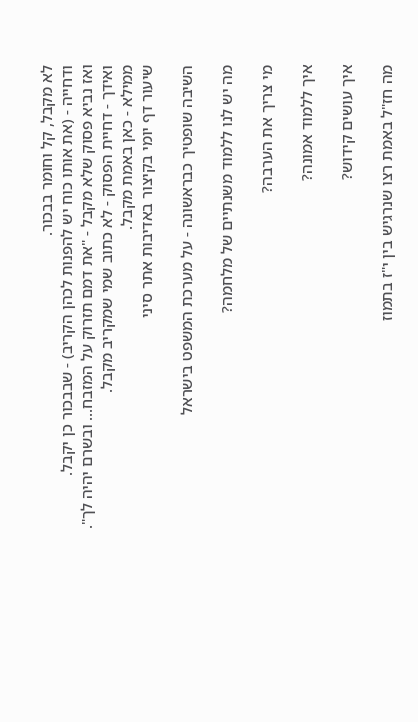לא מקבל, קל וחומר בבכור.
ודחייה - (את אותו כוח יש להפנות לכהן הקריב) - שבבכור כן יקבל.
ואז נביא פסוק שלא מקבל - "את דמם תזרוק על המזבח... ובשרם יהיה לך".
ואידך - דחיית הפסוק - לא כתוב שמי שמקריב מקבל.
ממילא - כאן באמת מקבל.
שיעור דף יומי בקיצור באדיבות אתר סיני

השיבה שופטיך כבראשונה - על מערכת המשפט בישראל

מה יש לנו ללמוד משנתיים של מלחמה?

מי צריך את הערבה?

איך ללמוד אמונה?

איך עושים קידוש?

מה חז"ל באמת רצו שנרגיש בין י"ז בתמוז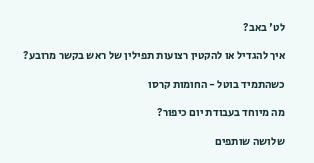לט' באב?

איך להגדיל או להקטין רצועות תפילין של ראש בקשר מרובע?

כשהתמיד בוטל - החומות קרסו

מה מיוחד בעבודת יום כיפור?

שלושה שותפים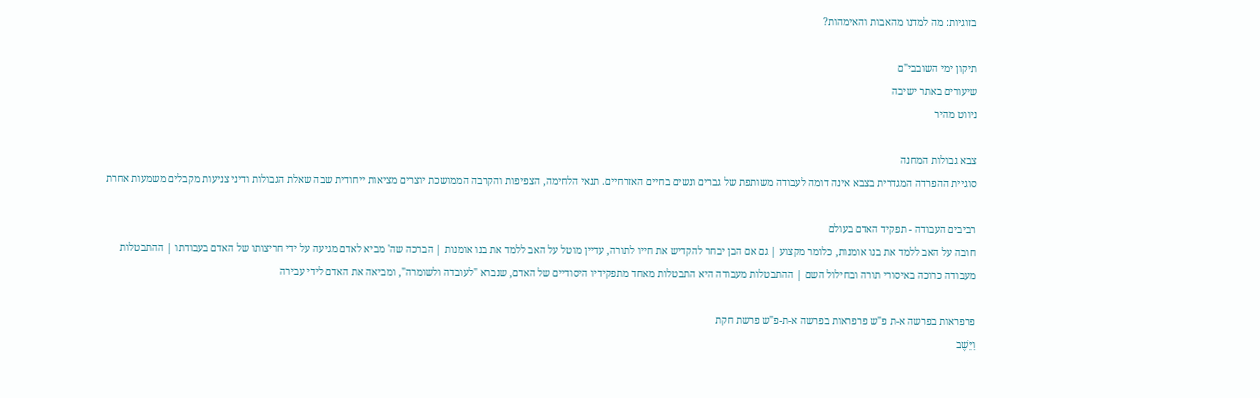בזוגיות: מה למדנו מהאבות והאימהות?

תיקון ימי השובבי"ם
שיעורים באתר ישיבה
ניווט מהיר

צבא גבולות המחנה
סוגיית ההפרדה המגדרית בצבא אינה דומה לעבודה משותפת של גברים ונשים בחיים האזרחיים. תנאי הלחימה, הצפיפות והקרבה הממושכת יוצרים מציאות ייחודית שבה שאלת הגבולות ודיני צניעות מקבלים משמעות אחרת

רביבים העבודה - תפקיד האדם בעולם
חובה על האב ללמד את בנו אומנות, כלומר מקצוע | גם אם הבן יבחר להקדיש את חייו לתורה, עדיין מוטל על האב ללמד את בנו אומנות | הברכה שה' מביא לאדם מגיעה על ידי חריצותו של האדם בעבודתו | ההתבטלות מעבודה כרוכה באיסורי תורה ובחילול השם | ההתבטלות מעבודה היא התבטלות מאחד מתפקידיו היסודיים של האדם, שנברא "לעובדה ולשומרה", ומביאה את האדם לידי עבירה

פרפראות בפרשה א-ת פ"ש פרפראות בפרשה א-ת-פ"ש פרשת חקת
וַיֵּשֶׁב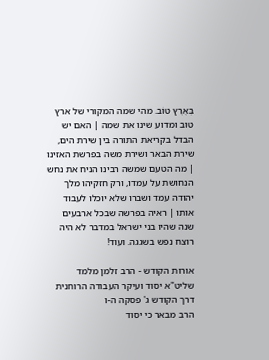בְּאֶרֶץ טוֹב. מהי שמה המקורי של ארץ טוב ומדוע שינו את שמה | האם יש הבדל בקריאת התורה בין שירת הים, שירת הבאר ושירת משה בפרשת האזינו | מה הטעם שמשה רבינו הניח את נחש הנחושת על עמדו, ורק חזקיהו מלך יהודה עמד ושברו שלא יוכלו לעבוד אותו | ראיה בפרשה שבכל ארבעים שנה שהיו בני ישראל במדבר לא היה רוצח נפש בשגגה. ועוד!

אורות הקודש - הרב זלמן מלמד שליט"א יסוד ועיקר העבודה הרוחנית
דרך הקודש ג' פסקה ה-ו
הרב מבאר כי יסוד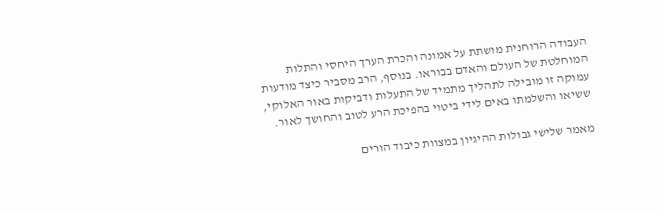העבודה הרוחנית מושתת על אמונה והכרת הערך היחסי והתלות המוחלטת של העולם והאדם בבוראו. בנוסף, הרב מסביר כיצד מודעות עמוקה זו מובילה לתהליך מתמיד של התעלות ודביקות באור האלוקי, ששיאו והשלמתו באים לידי ביטוי בהפיכת הרע לטוב והחושך לאור.

מאמר שלישי גבולות ההיגיון במצוות כיבוד הורים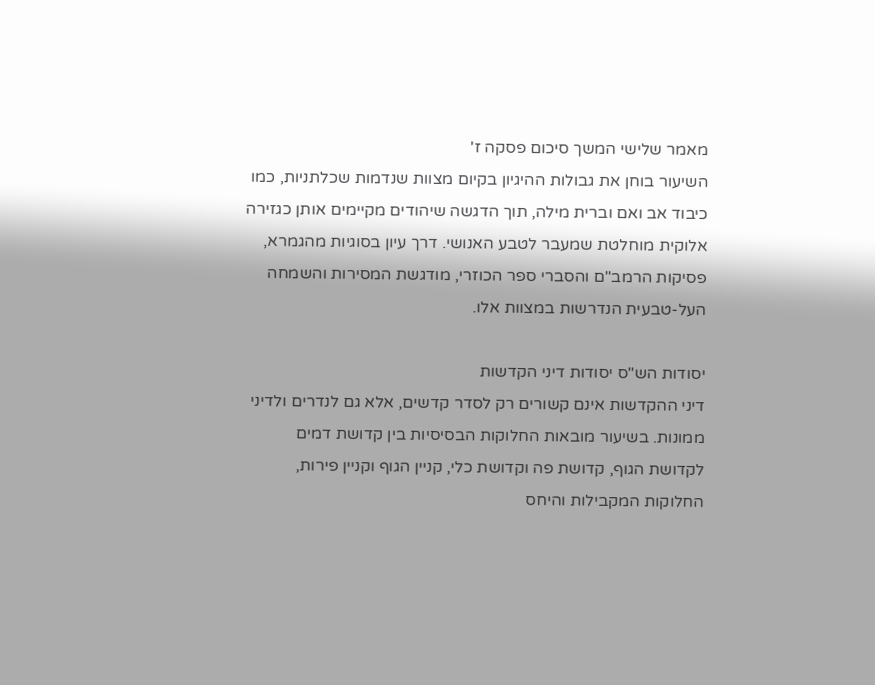מאמר שלישי המשך סיכום פסקה ז'
השיעור בוחן את גבולות ההיגיון בקיום מצוות שנדמות שכלתניות, כמו כיבוד אב ואם וברית מילה, תוך הדגשה שיהודים מקיימים אותן כגזירה אלוקית מוחלטת שמעבר לטבע האנושי. דרך עיון בסוגיות מהגמרא, פסיקות הרמב"ם והסברי ספר הכוזרי, מודגשת המסירות והשמחה העל-טבעית הנדרשות במצוות אלו.

יסודות הש"ס יסודות דיני הקדשות
דיני ההקדשות אינם קשורים רק לסדר קדשים, אלא גם לנדרים ולדיני ממונות. בשיעור מובאות החלוקות הבסיסיות בין קדושת דמים לקדושת הגוף, קדושת פה וקדושת כלי, קניין הגוף וקניין פירות, החלוקות המקבילות והיחס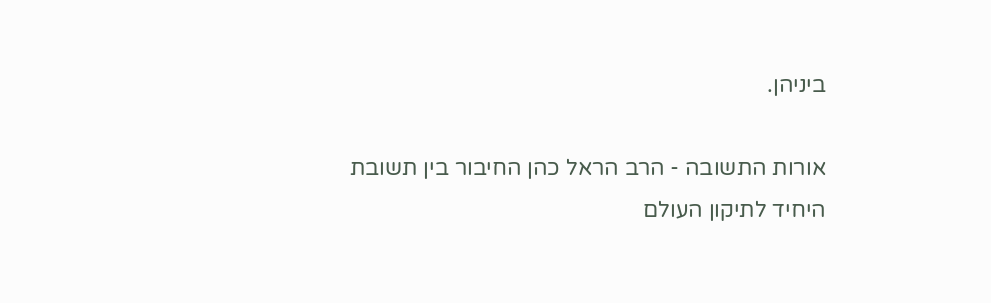ביניהן.

אורות התשובה - הרב הראל כהן החיבור בין תשובת היחיד לתיקון העולם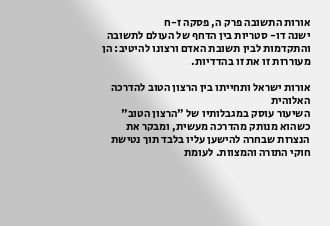אורות התשובה פרק ה, פסקה ז-ח
ישנה דו- סטריות בין הדחף של העולם לתשובה והתקדמות לבין תשובת האדם ורצונו להיטיב: הן מעוררות זו את זו בהדדיות.

אורות ישראל ותחייתו בין הרצון הטוב להדרכה האלוהית
השיעור עוסק במגבלותיו של "הרצון הטוב" כשהוא מנותק מהדרכה מעשית, ומבקר את הנצרות שבחרה להישען עליו בלבד תוך נטישת חוקי התורה והמצוות. לעומת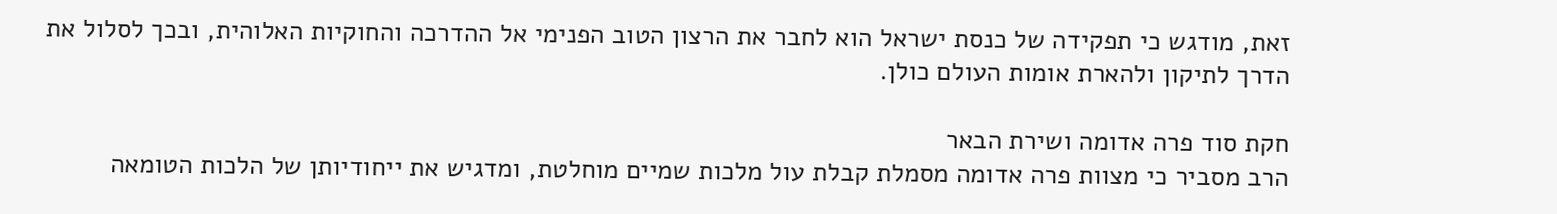זאת, מודגש כי תפקידה של כנסת ישראל הוא לחבר את הרצון הטוב הפנימי אל ההדרכה והחוקיות האלוהית, ובכך לסלול את הדרך לתיקון ולהארת אומות העולם כולן.

חקת סוד פרה אדומה ושירת הבאר
הרב מסביר כי מצוות פרה אדומה מסמלת קבלת עול מלכות שמיים מוחלטת, ומדגיש את ייחודיותן של הלכות הטומאה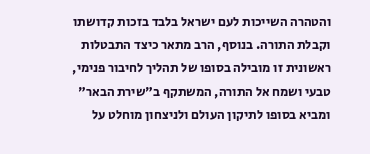והטהרה השייכות לעם ישראל בלבד בזכות קדושתו וקבלת התורה. בנוסף, הרב מתאר כיצד התבטלות ראשונית זו מובילה בסופו של תהליך לחיבור פנימי, טבעי ושמח אל התורה, המשתקף ב"שירת הבאר" ומביא בסופו לתיקון העולם ולניצחון מוחלט על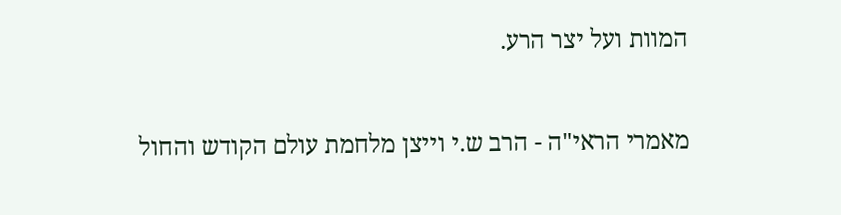המוות ועל יצר הרע.

מאמרי הראי"ה - הרב ש.י וייצן מלחמת עולם הקודש והחול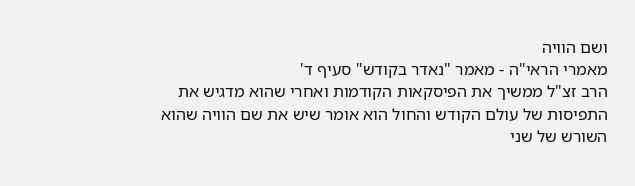ושם הוויה
מאמרי הראי"ה - מאמר "נאדר בקודש" סעיף ד'
הרב זצ"ל ממשיך את הפיסקאות הקודמות ואחרי שהוא מדגיש את התפיסות של עולם הקודש והחול הוא אומר שיש את שם הוויה שהוא השורש של שני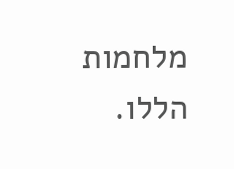מלחמות הללו.